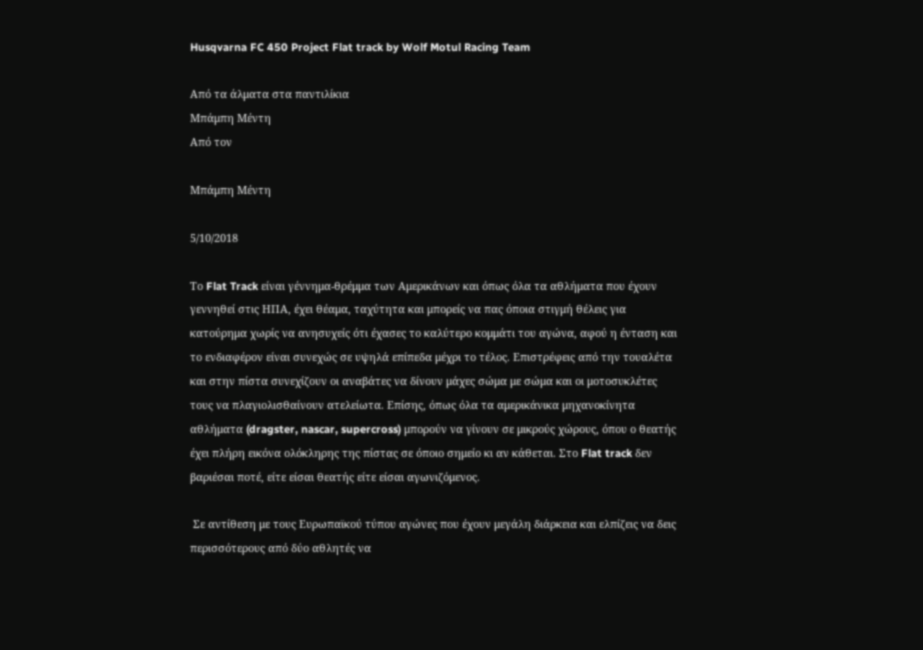Husqvarna FC 450 Project Flat track by Wolf Motul Racing Team

Από τα άλματα στα παντιλίκια
Μπάμπη Μέντη
Από τον

Μπάμπη Μέντη

5/10/2018

Το Flat Track είναι γέννημα-θρέμμα των Αμερικάνων και όπως όλα τα αθλήματα που έχουν γεννηθεί στις ΗΠΑ, έχει θέαμα, ταχύτητα και μπορείς να πας όποια στιγμή θέλεις για κατούρημα χωρίς να ανησυχείς ότι έχασες το καλύτερο κομμάτι του αγώνα, αφού η ένταση και το ενδιαφέρον είναι συνεχώς σε υψηλά επίπεδα μέχρι το τέλος. Επιστρέφεις από την τουαλέτα και στην πίστα συνεχίζουν οι αναβάτες να δίνουν μάχες σώμα με σώμα και οι μοτοσυκλέτες τους να πλαγιολισθαίνουν ατελείωτα. Επίσης, όπως όλα τα αμερικάνικα μηχανοκίνητα αθλήματα (dragster, nascar, supercross) μπορούν να γίνουν σε μικρούς χώρους, όπου ο θεατής έχει πλήρη εικόνα ολόκληρης της πίστας σε όποιο σημείο κι αν κάθεται. Στο Flat track δεν βαριέσαι ποτέ, είτε είσαι θεατής είτε είσαι αγωνιζόμενος.

 Σε αντίθεση με τους Ευρωπαϊκού τύπου αγώνες που έχουν μεγάλη διάρκεια και ελπίζεις να δεις περισσότερους από δύο αθλητές να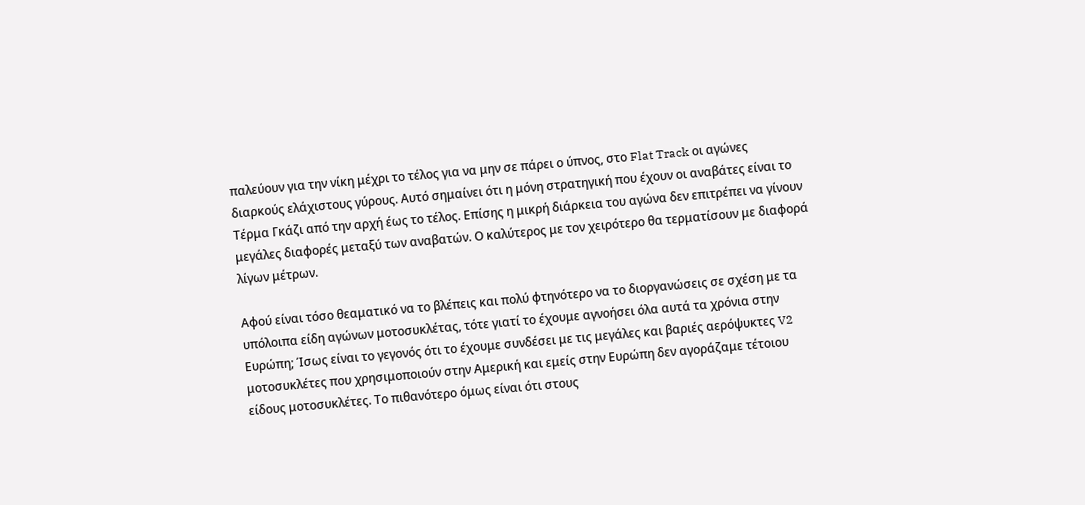παλεύουν για την νίκη μέχρι το τέλος για να μην σε πάρει ο ύπνος, στο Flat Track οι αγώνες διαρκούς ελάχιστους γύρους. Αυτό σημαίνει ότι η μόνη στρατηγική που έχουν οι αναβάτες είναι το Τέρμα Γκάζι από την αρχή έως το τέλος. Επίσης η μικρή διάρκεια του αγώνα δεν επιτρέπει να γίνουν μεγάλες διαφορές μεταξύ των αναβατών. Ο καλύτερος με τον χειρότερο θα τερματίσουν με διαφορά λίγων μέτρων.

Αφού είναι τόσο θεαματικό να το βλέπεις και πολύ φτηνότερο να το διοργανώσεις σε σχέση με τα υπόλοιπα είδη αγώνων μοτοσυκλέτας, τότε γιατί το έχουμε αγνοήσει όλα αυτά τα χρόνια στην Ευρώπη; Ίσως είναι το γεγονός ότι το έχουμε συνδέσει με τις μεγάλες και βαριές αερόψυκτες V2 μοτοσυκλέτες που χρησιμοποιούν στην Αμερική και εμείς στην Ευρώπη δεν αγοράζαμε τέτοιου είδους μοτοσυκλέτες. Το πιθανότερο όμως είναι ότι στους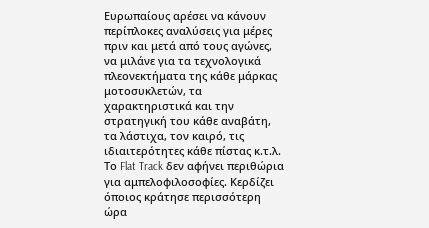Ευρωπαίους αρέσει να κάνουν περίπλοκες αναλύσεις για μέρες πριν και μετά από τους αγώνες, να μιλάνε για τα τεχνολογικά πλεονεκτήματα της κάθε μάρκας μοτοσυκλετών, τα χαρακτηριστικά και την στρατηγική του κάθε αναβάτη, τα λάστιχα, τον καιρό, τις ιδιαιτερότητες κάθε πίστας κ.τ.λ. Το Flat Track δεν αφήνει περιθώρια για αμπελοφιλοσοφίες. Κερδίζει όποιος κράτησε περισσότερη ώρα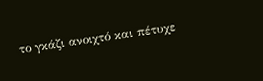το γκάζι ανοιχτό και πέτυχε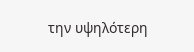την υψηλότερη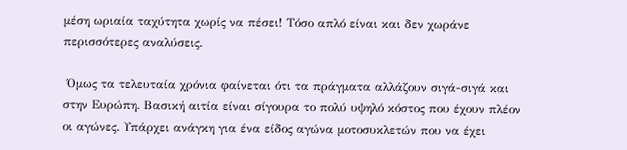μέση ωριαία ταχύτητα χωρίς να πέσει! Τόσο απλό είναι και δεν χωράνε περισσότερες αναλύσεις.

 Όμως τα τελευταία χρόνια φαίνεται ότι τα πράγματα αλλάζουν σιγά-σιγά και στην Ευρώπη. Βασική αιτία είναι σίγουρα το πολύ υψηλό κόστος που έχουν πλέον οι αγώνες. Υπάρχει ανάγκη για ένα είδος αγώνα μοτοσυκλετών που να έχει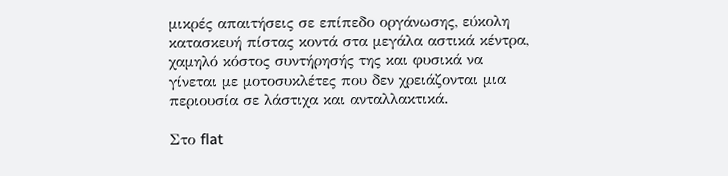μικρές απαιτήσεις σε επίπεδο οργάνωσης, εύκολη κατασκευή πίστας κοντά στα μεγάλα αστικά κέντρα, χαμηλό κόστος συντήρησής της και φυσικά να γίνεται με μοτοσυκλέτες που δεν χρειάζονται μια περιουσία σε λάστιχα και ανταλλακτικά.

Στο flat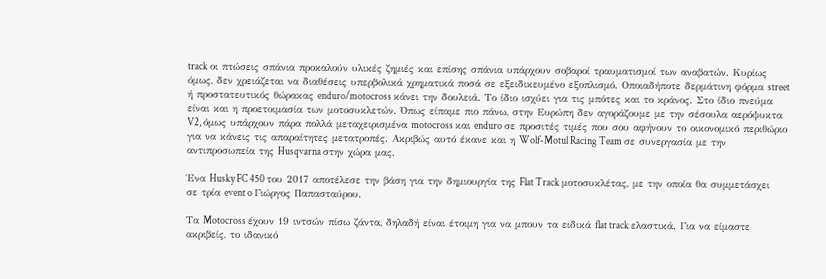track οι πτώσεις σπάνια προκαλούν υλικές ζημιές και επίσης σπάνια υπάρχουν σοβαροί τραυματισμοί των αναβατών. Κυρίως όμως, δεν χρειάζεται να διαθέσεις υπερβολικά χρηματικά ποσά σε εξειδικευμένο εξοπλισμό. Οποιαδήποτε δερμάτινη φόρμα street ή προστατευτικός θώρακας enduro/motocross κάνει την δουλειά. Το ίδιο ισχύει για τις μπότες και το κράνος. Στο ίδιο πνεύμα είναι και η προετοιμασία των μοτοσυκλετών. Όπως είπαμε πιο πάνω, στην Ευρώπη δεν αγοράζουμε με την σέσουλα αερόψυκτα V2, όμως υπάρχουν πάρα πολλά μεταχειρισμένα motocross και enduro σε προσιτές τιμές που σου αφήνουν το οικονομικό περιθώριο για να κάνεις τις απαραίτητες μετατροπές. Ακριβώς αυτό έκανε και η Wolf-Motul Racing Team σε συνεργασία με την αντιπροσωπεία της Husqvarna στην χώρα μας.

Ένα Husky FC 450 του 2017 αποτέλεσε την βάση για την δημιουργία της Flat Track μοτοσυκλέτας, με την οποία θα συμμετάσχει σε τρία event o Γιώργος Παπασταύρου.

Τα Motocross έχουν 19 ιντσών πίσω ζάντα, δηλαδή είναι έτοιμη για να μπουν τα ειδικά flat track ελαστικά. Για να είμαστε ακριβείς, το ιδανικό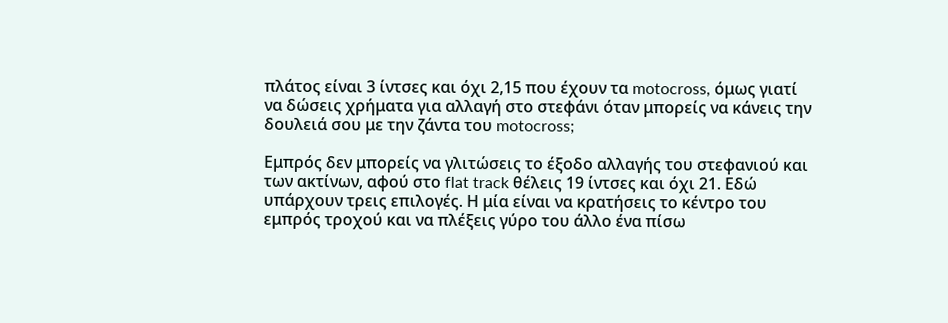πλάτος είναι 3 ίντσες και όχι 2,15 που έχουν τα motocross, όμως γιατί να δώσεις χρήματα για αλλαγή στο στεφάνι όταν μπορείς να κάνεις την δουλειά σου με την ζάντα του motocross;

Εμπρός δεν μπορείς να γλιτώσεις το έξοδο αλλαγής του στεφανιού και των ακτίνων, αφού στο flat track θέλεις 19 ίντσες και όχι 21. Εδώ υπάρχουν τρεις επιλογές. Η μία είναι να κρατήσεις το κέντρο του εμπρός τροχού και να πλέξεις γύρο του άλλο ένα πίσω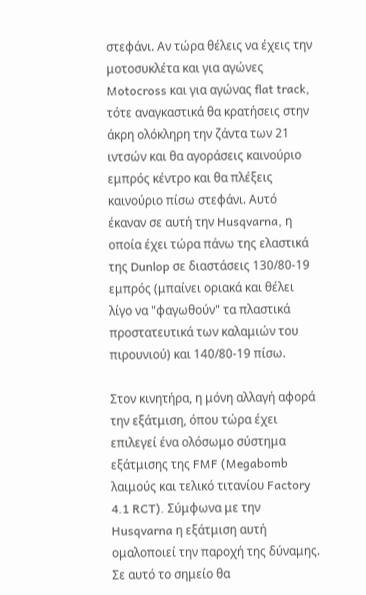στεφάνι. Αν τώρα θέλεις να έχεις την μοτοσυκλέτα και για αγώνες Motocross και για αγώνας flat track, τότε αναγκαστικά θα κρατήσεις στην άκρη ολόκληρη την ζάντα των 21 ιντσών και θα αγοράσεις καινούριο εμπρός κέντρο και θα πλέξεις καινούριο πίσω στεφάνι. Αυτό έκαναν σε αυτή την Husqvarna, η οποία έχει τώρα πάνω της ελαστικά της Dunlop σε διαστάσεις 130/80-19 εμπρός (μπαίνει οριακά και θέλει λίγο να "φαγωθούν" τα πλαστικά προστατευτικά των καλαμιών του πιρουνιού) και 140/80-19 πίσω.

Στον κινητήρα, η μόνη αλλαγή αφορά την εξάτμιση, όπου τώρα έχει επιλεγεί ένα ολόσωμο σύστημα εξάτμισης της FMF (Megabomb λαιμούς και τελικό τιτανίου Factory 4.1 RCT). Σύμφωνα με την Husqvarna η εξάτμιση αυτή ομαλοποιεί την παροχή της δύναμης. Σε αυτό το σημείο θα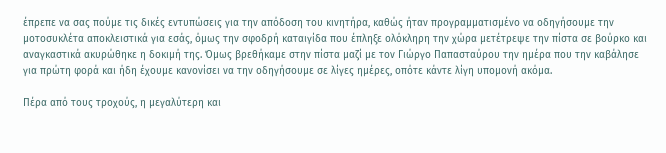έπρεπε να σας πούμε τις δικές εντυπώσεις για την απόδοση του κινητήρα, καθώς ήταν προγραμματισμένο να οδηγήσουμε την μοτοσυκλέτα αποκλειστικά για εσάς, όμως την σφοδρή καταιγίδα που έπληξε ολόκληρη την χώρα μετέτρεψε την πίστα σε βούρκο και αναγκαστικά ακυρώθηκε η δοκιμή της. Όμως βρεθήκαμε στην πίστα μαζί με τον Γιώργο Παπασταύρου την ημέρα που την καβάλησε για πρώτη φορά και ήδη έχουμε κανονίσει να την οδηγήσουμε σε λίγες ημέρες, οπότε κάντε λίγη υπομονή ακόμα.

Πέρα από τους τροχούς, η μεγαλύτερη και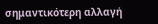σημαντικότερη αλλαγή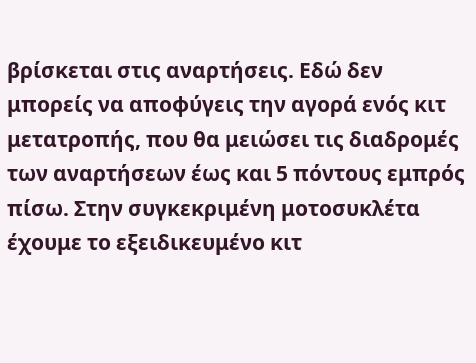βρίσκεται στις αναρτήσεις. Εδώ δεν μπορείς να αποφύγεις την αγορά ενός κιτ μετατροπής, που θα μειώσει τις διαδρομές των αναρτήσεων έως και 5 πόντους εμπρός πίσω. Στην συγκεκριμένη μοτοσυκλέτα έχουμε το εξειδικευμένο κιτ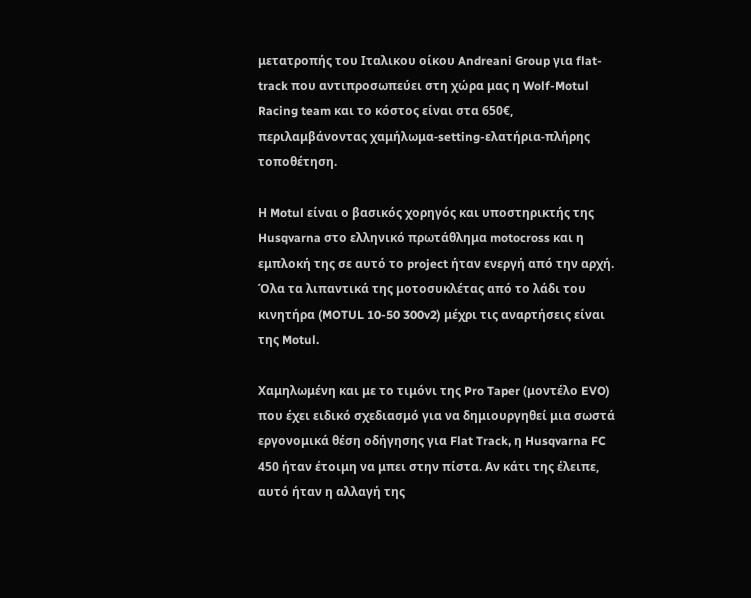μετατροπής του Ιταλικου οίκου Andreani Group για flat-track που αντιπροσωπεύει στη χώρα μας η Wolf-Motul Racing team και το κόστος είναι στα 650€, περιλαμβάνοντας χαμήλωμα-setting-ελατήρια-πλήρης τοποθέτηση.

Η Motul είναι ο βασικός χορηγός και υποστηρικτής της Husqvarna στο ελληνικό πρωτάθλημα motocross και η εμπλοκή της σε αυτό το project ήταν ενεργή από την αρχή. Όλα τα λιπαντικά της μοτοσυκλέτας από το λάδι του κινητήρα (MOTUL 10-50 300v2) μέχρι τις αναρτήσεις είναι της Motul.

Χαμηλωμένη και με το τιμόνι της Pro Taper (μοντέλο EVO) που έχει ειδικό σχεδιασμό για να δημιουργηθεί μια σωστά εργονομικά θέση οδήγησης για Flat Track, η Husqvarna FC 450 ήταν έτοιμη να μπει στην πίστα. Αν κάτι της έλειπε, αυτό ήταν η αλλαγή της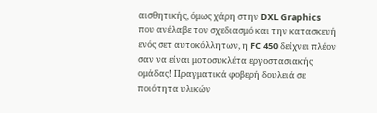αισθητικής, όμως χάρη στην DXL Graphics που ανέλαβε τον σχεδιασμό και την κατασκευή ενός σετ αυτοκόλλητων, η FC 450 δείχνει πλέον σαν να είναι μοτοσυκλέτα εργοστασιακής ομάδας! Πραγματικά φοβερή δουλειά σε ποιότητα υλικών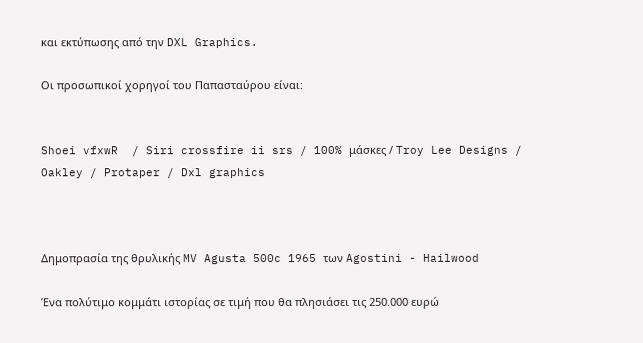και εκτύπωσης από την DXL Graphics.

Οι προσωπικοί χορηγοί του Παπασταύρου είναι:


Shoei vfxwR  / Siri crossfire ii srs / 100% μάσκες / Troy Lee Designs / Oakley / Protaper / Dxl graphics



Δημοπρασία της θρυλικής MV Agusta 500c 1965 των Agostini - Hailwood

Ένα πολύτιμο κομμάτι ιστορίας σε τιμή που θα πλησιάσει τις 250.000 ευρώ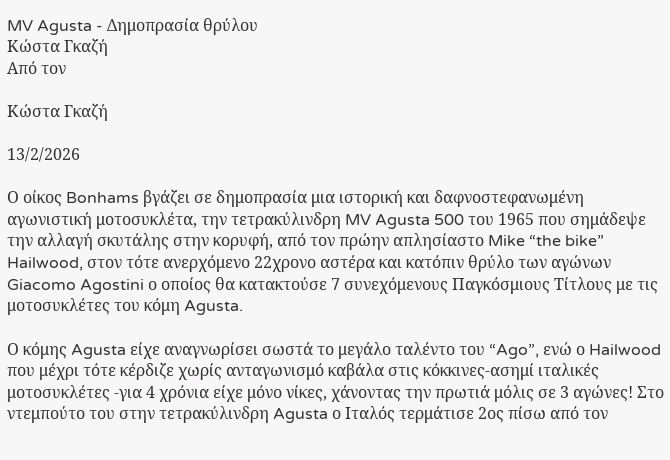MV Agusta - Δημοπρασία θρύλου
Κώστα Γκαζή
Από τον

Κώστα Γκαζή

13/2/2026

Ο οίκος Bonhams βγάζει σε δημοπρασία μια ιστορική και δαφνοστεφανωμένη αγωνιστική μοτοσυκλέτα, την τετρακύλινδρη MV Agusta 500 του 1965 που σημάδεψε την αλλαγή σκυτάλης στην κορυφή, από τον πρώην απλησίαστο Mike “the bike” Hailwood, στον τότε ανερχόμενο 22χρονο αστέρα και κατόπιν θρύλο των αγώνων Giacomo Agostini ο οποίος θα κατακτούσε 7 συνεχόμενους Παγκόσμιους Τίτλους με τις μοτοσυκλέτες του κόμη Agusta.

Ο κόμης Agusta είχε αναγνωρίσει σωστά το μεγάλο ταλέντο του “Ago”, ενώ ο Hailwood που μέχρι τότε κέρδιζε χωρίς ανταγωνισμό καβάλα στις κόκκινες-ασημί ιταλικές μοτοσυκλέτες -για 4 χρόνια είχε μόνο νίκες, χάνοντας την πρωτιά μόλις σε 3 αγώνες! Στο ντεμπούτο του στην τετρακύλινδρη Agusta ο Ιταλός τερμάτισε 2ος πίσω από τον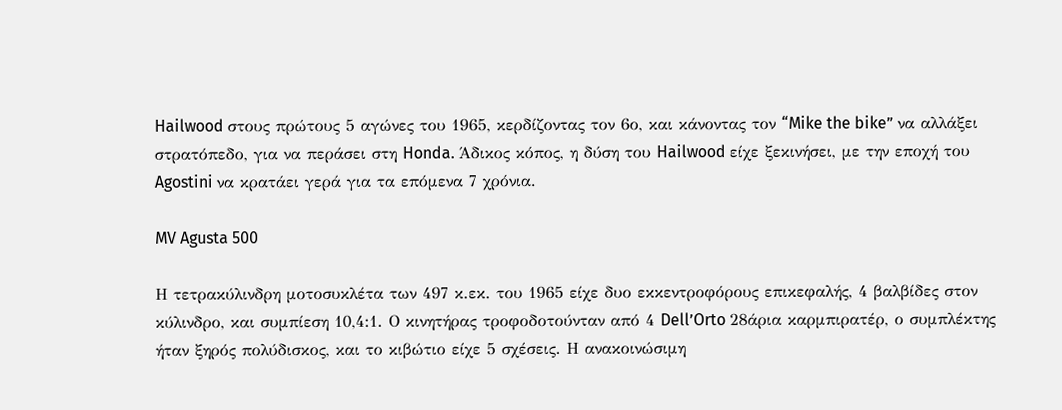Hailwood στους πρώτους 5 αγώνες του 1965, κερδίζοντας τον 6ο, και κάνοντας τον “Mike the bike” να αλλάξει στρατόπεδο, για να περάσει στη Honda. Άδικος κόπος, η δύση του Hailwood είχε ξεκινήσει, με την εποχή του Agostini να κρατάει γερά για τα επόμενα 7 χρόνια.

MV Agusta 500

Η τετρακύλινδρη μοτοσυκλέτα των 497 κ.εκ. του 1965 είχε δυο εκκεντροφόρους επικεφαλής, 4 βαλβίδες στον κύλινδρο, και συμπίεση 10,4:1. Ο κινητήρας τροφοδοτούνταν από 4 Dell’Orto 28άρια καρμπιρατέρ, ο συμπλέκτης ήταν ξηρός πολύδισκος, και το κιβώτιο είχε 5 σχέσεις. Η ανακοινώσιμη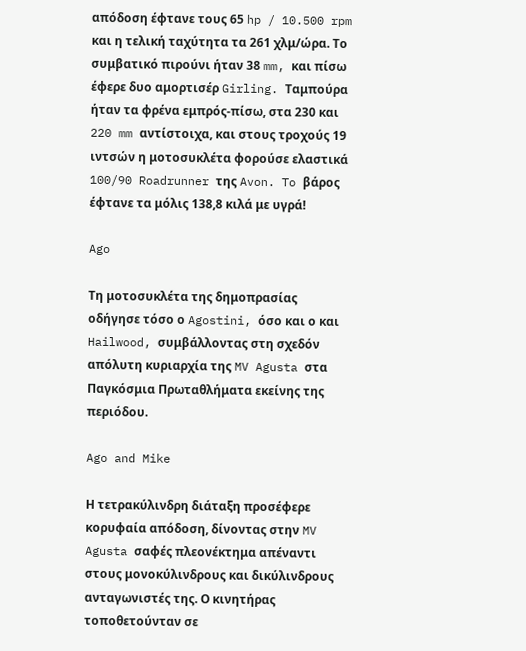απόδοση έφτανε τους 65 hp / 10.500 rpm και η τελική ταχύτητα τα 261 χλμ/ώρα. Το συμβατικό πιρούνι ήταν 38 mm, και πίσω έφερε δυο αμορτισέρ Girling. Ταμπούρα ήταν τα φρένα εμπρός-πίσω, στα 230 και 220 mm αντίστοιχα, και στους τροχούς 19 ιντσών η μοτοσυκλέτα φορούσε ελαστικά 100/90 Roadrunner της Avon. To βάρος έφτανε τα μόλις 138,8 κιλά με υγρά!

Ago

Τη μοτοσυκλέτα της δημοπρασίας οδήγησε τόσο ο Agostini, όσο και ο και Hailwood, συμβάλλοντας στη σχεδόν απόλυτη κυριαρχία της MV Agusta στα Παγκόσμια Πρωταθλήματα εκείνης της περιόδου.

Ago and Mike

Η τετρακύλινδρη διάταξη προσέφερε κορυφαία απόδοση, δίνοντας στην MV Agusta σαφές πλεονέκτημα απέναντι στους μονοκύλινδρους και δικύλινδρους ανταγωνιστές της. Ο κινητήρας τοποθετούνταν σε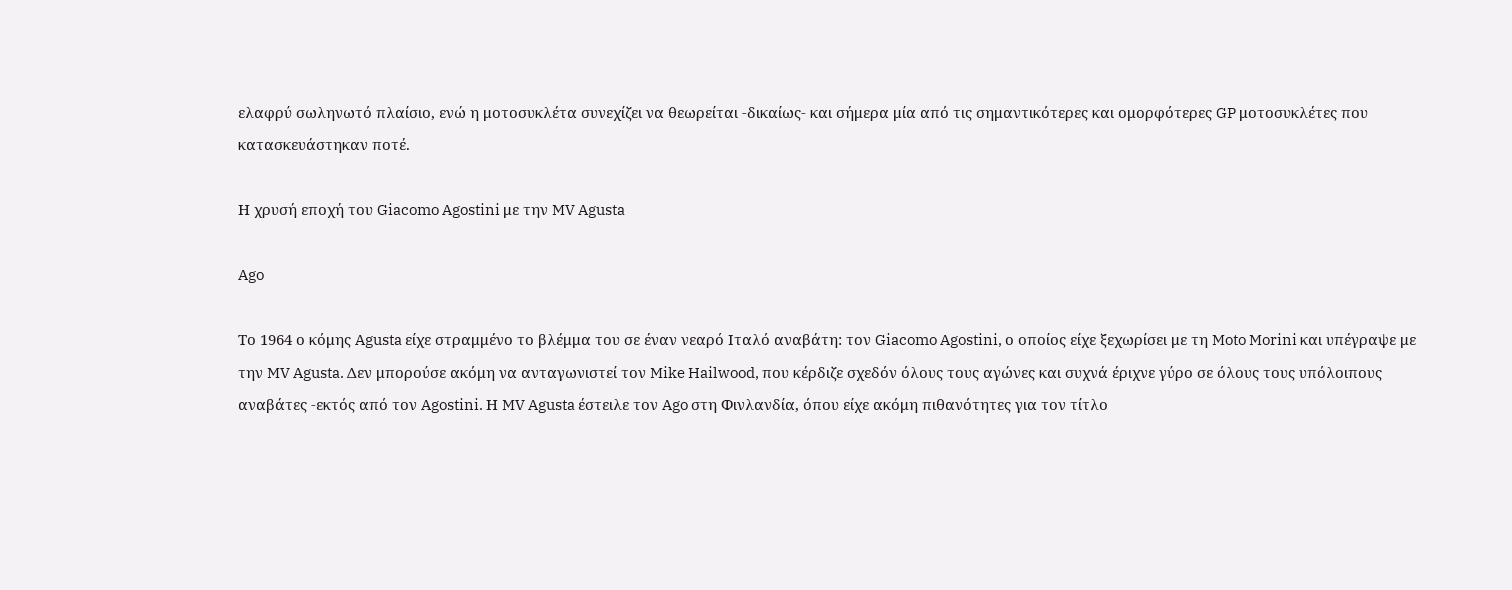ελαφρύ σωληνωτό πλαίσιο, ενώ η μοτοσυκλέτα συνεχίζει να θεωρείται -δικαίως- και σήμερα μία από τις σημαντικότερες και ομορφότερες GP μοτοσυκλέτες που κατασκευάστηκαν ποτέ.

Η χρυσή εποχή του Giacomo Agostini με την MV Agusta

Ago

Το 1964 ο κόμης Agusta είχε στραμμένο το βλέμμα του σε έναν νεαρό Ιταλό αναβάτη: τον Giacomo Agostini, ο οποίος είχε ξεχωρίσει με τη Moto Morini και υπέγραψε με την MV Agusta. Δεν μπορούσε ακόμη να ανταγωνιστεί τον Mike Hailwood, που κέρδιζε σχεδόν όλους τους αγώνες και συχνά έριχνε γύρο σε όλους τους υπόλοιπους αναβάτες -εκτός από τον Agostini. Η MV Agusta έστειλε τον Ago στη Φινλανδία, όπου είχε ακόμη πιθανότητες για τον τίτλο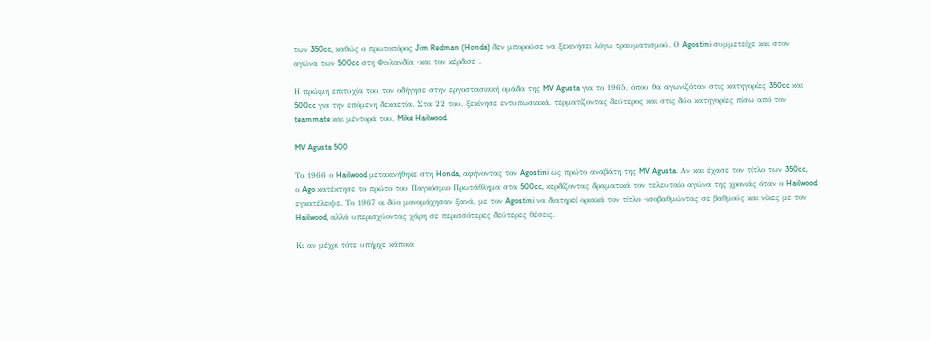των 350cc, καθώς ο πρωτοπόρος Jim Redman (Honda) δεν μπορούσε να ξεκινήσει λόγω τραυματισμού. Ο Agostini συμμετείχε και στον αγώνα των 500cc στη Φινλανδία -και τον κέρδισε .

Η πρώιμη επιτυχία του τον οδήγησε στην εργοστασιακή ομάδα της MV Agusta για το 1965, όπου θα αγωνιζόταν στις κατηγορίες 350cc και 500cc για την επόμενη δεκαετία. Στα 22 του, ξεκίνησε εντυπωσιακά, τερματίζοντας δεύτερος και στις δύο κατηγορίες πίσω από τον teammate και μέντορά του, Mike Hailwood.

MV Agusta 500

Το 1966 ο Hailwood μετακινήθηκε στη Honda, αφήνοντας τον Agostini ως πρώτο αναβάτη της MV Agusta. Αν και έχασε τον τίτλο των 350cc, ο Ago κατέκτησε το πρώτο του Παγκόσμιο Πρωτάθλημα στα 500cc, κερδίζοντας δραματικά τον τελευταίο αγώνα της χρονιάς όταν ο Hailwood εγκατέλειψε. Το 1967 οι δύο μονομάχησαν ξανά, με τον Agostini να διατηρεί οριακά τον τίτλο -ισοβαθμώντας σε βαθμούς και νίκες με τον Hailwood, αλλά υπερισχύοντας χάρη σε περισσότερες δεύτερες θέσεις.

Κι αν μέχρι τότε υπήρχε κάποια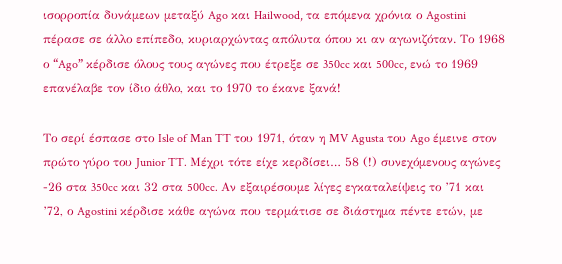ισορροπία δυνάμεων μεταξύ Ago και Hailwood, τα επόμενα χρόνια ο Agostini πέρασε σε άλλο επίπεδο, κυριαρχώντας απόλυτα όπου κι αν αγωνιζόταν. Το 1968 ο “Ago” κέρδισε όλους τους αγώνες που έτρεξε σε 350cc και 500cc, ενώ το 1969 επανέλαβε τον ίδιο άθλο, και το 1970 το έκανε ξανά!

Το σερί έσπασε στο Isle of Man TT του 1971, όταν η MV Agusta του Ago έμεινε στον πρώτο γύρο του Junior TT. Μέχρι τότε είχε κερδίσει… 58 (!) συνεχόμενους αγώνες -26 στα 350cc και 32 στα 500cc. Αν εξαιρέσουμε λίγες εγκαταλείψεις το ’71 και ’72, ο Agostini κέρδισε κάθε αγώνα που τερμάτισε σε διάστημα πέντε ετών, με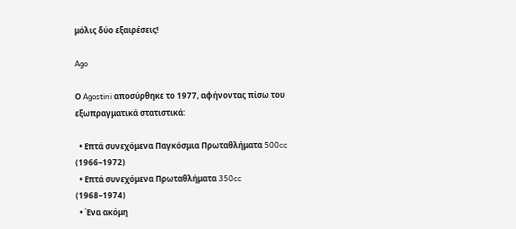μόλις δύο εξαιρέσεις!

Ago

Ο Agostini αποσύρθηκε το 1977, αφήνοντας πίσω του εξωπραγματικά στατιστικά:

  • Επτά συνεχόμενα Παγκόσμια Πρωταθλήματα 500cc (1966–1972)
  • Επτά συνεχόμενα Πρωταθλήματα 350cc (1968–1974)
  • Ένα ακόμη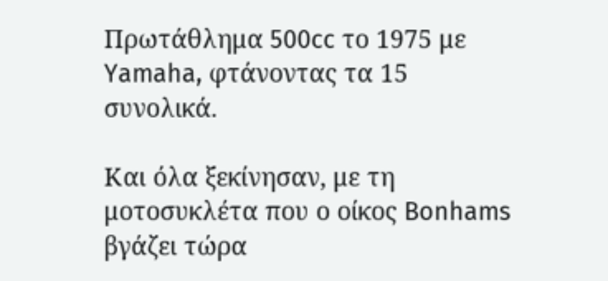Πρωτάθλημα 500cc το 1975 με Yamaha, φτάνοντας τα 15 συνολικά.

Και όλα ξεκίνησαν, με τη μοτοσυκλέτα που ο οίκος Bonhams βγάζει τώρα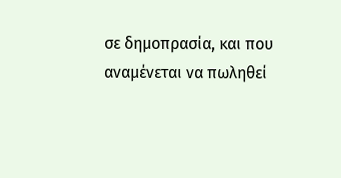σε δημοπρασία, και που αναμένεται να πωληθεί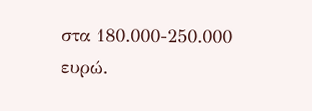στα 180.000-250.000 ευρώ.